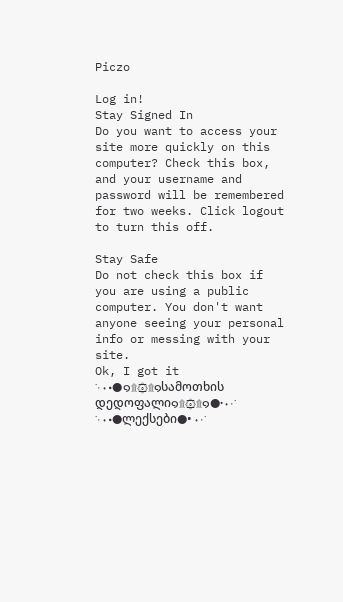Piczo

Log in!
Stay Signed In
Do you want to access your site more quickly on this computer? Check this box, and your username and password will be remembered for two weeks. Click logout to turn this off.

Stay Safe
Do not check this box if you are using a public computer. You don't want anyone seeing your personal info or messing with your site.
Ok, I got it
˙·٠•●๑۩۞۩๑სამოთხის დედოფალი๑۩۞۩๑●•٠·˙
˙·٠•●ლექსები●•٠·˙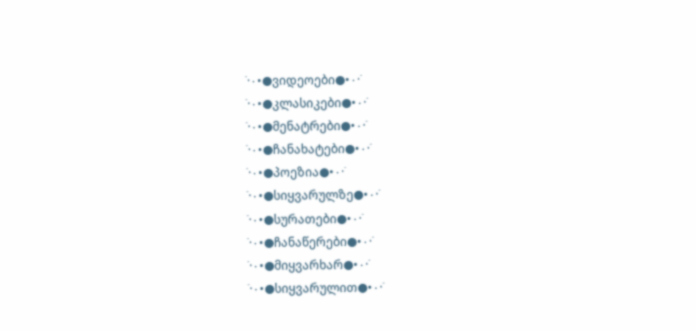˙·٠•●ვიდეოები●•٠·˙
˙·٠•●კლასიკები●•٠·˙
˙·٠•●მენატრები●•٠·˙
˙·٠•●ჩანახატები●•٠·˙
˙·٠•●პოეზია●•٠·˙
˙·٠•●სიყვარულზე●•٠·˙
˙·٠•●სურათები●•٠·˙
˙·٠•●ჩანაწერები●•٠·˙
˙·٠•●მიყვარხარ●•٠·˙
˙·٠•●სიყვარულით●•٠·˙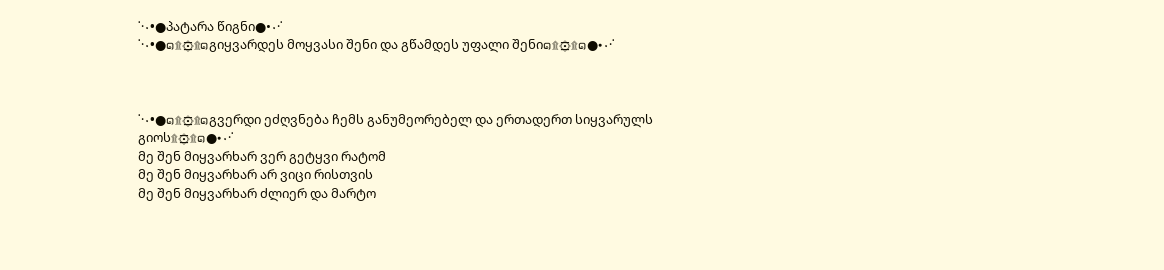˙·٠•●პატარა წიგნი●•٠·˙
˙·٠•●๑۩۞۩๑გიყვარდეს მოყვასი შენი და გწამდეს უფალი შენი๑۩۞۩๑●•٠·˙



˙·٠•●๑۩۞۩๑გვერდი ეძღვნება ჩემს განუმეორებელ და ერთადერთ სიყვარულს გიოს۩۞۩๑●•٠·˙
მე შენ მიყვარხარ ვერ გეტყვი რატომ
მე შენ მიყვარხარ არ ვიცი რისთვის
მე შენ მიყვარხარ ძლიერ და მარტო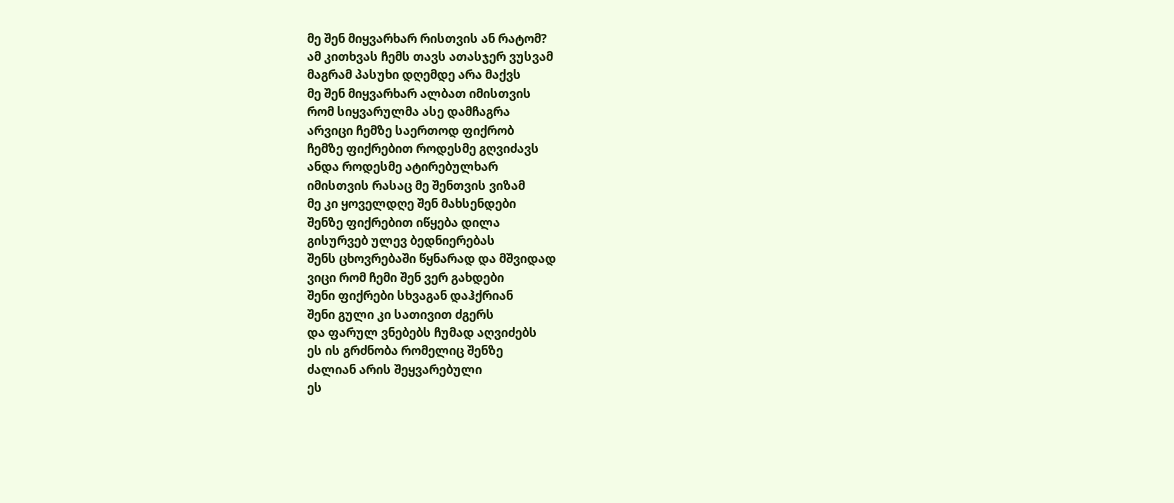მე შენ მიყვარხარ რისთვის ან რატომ?
ამ კითხვას ჩემს თავს ათასჯერ ვუსვამ
მაგრამ პასუხი დღემდე არა მაქვს
მე შენ მიყვარხარ ალბათ იმისთვის
რომ სიყვარულმა ასე დამჩაგრა
არვიცი ჩემზე საერთოდ ფიქრობ
ჩემზე ფიქრებით როდესმე გღვიძავს
ანდა როდესმე ატირებულხარ
იმისთვის რასაც მე შენთვის ვიზამ
მე კი ყოველდღე შენ მახსენდები
შენზე ფიქრებით იწყება დილა
გისურვებ ულევ ბედნიერებას
შენს ცხოვრებაში წყნარად და მშვიდად
ვიცი რომ ჩემი შენ ვერ გახდები
შენი ფიქრები სხვაგან დაჰქრიან
შენი გული კი სათივით ძგერს
და ფარულ ვნებებს ჩუმად აღვიძებს
ეს ის გრძნობა რომელიც შენზე
ძალიან არის შეყვარებული
ეს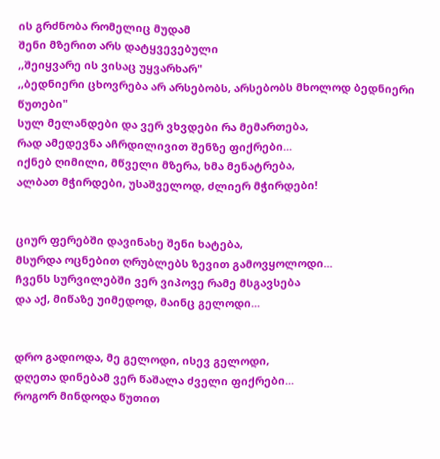ის გრძნობა რომელიც მუდამ
შენი მზერით არს დატყვევებული
,,შეიყვარე ის ვისაც უყვარხარ"
,,ბედნიერი ცხოვრება არ არსებობს, არსებობს მხოლოდ ბედნიერი წუთები"
სულ მელანდები და ვერ ვხვდები რა მემართება,
რად ამედევნა აჩრდილივით შენზე ფიქრები...
იქნებ ღიმილი, მწველი მზერა, ხმა მენატრება,
ალბათ მჭირდები, უსაშველოდ, ძლიერ მჭირდები!


ციურ ფერებში დავინახე შენი ხატება,
მსურდა ოცნებით ღრუბლებს ზევით გამოვყოლოდი...
ჩვენს სურვილებში ვერ ვიპოვე რამე მსგავსება
და აქ, მიწაზე უიმედოდ, მაინც გელოდი...


დრო გადიოდა, მე გელოდი, ისევ გელოდი,
დღეთა დინებამ ვერ წაშალა ძველი ფიქრები...
როგორ მინდოდა წუთით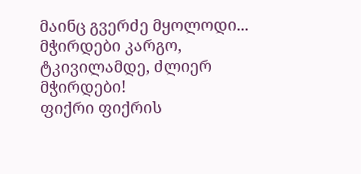მაინც გვერძე მყოლოდი...
მჭირდები კარგო, ტკივილამდე, ძლიერ მჭირდები!
ფიქრი ფიქრის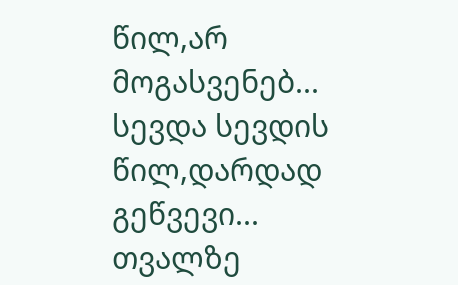წილ,არ მოგასვენებ...
სევდა სევდის წილ,დარდად გეწვევი...
თვალზე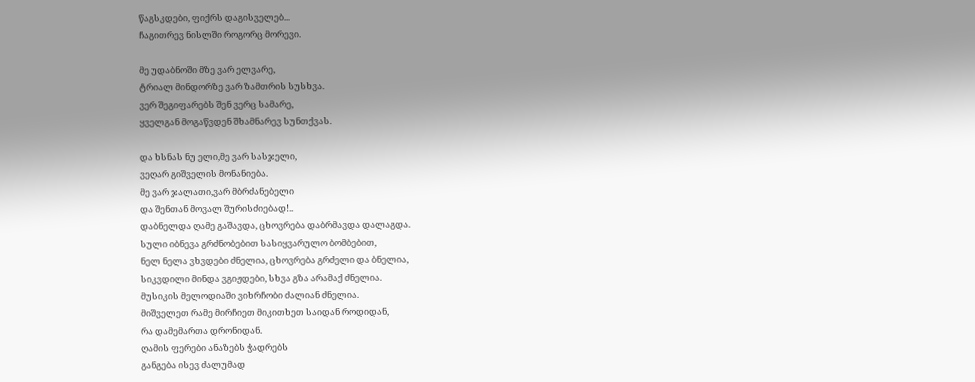წაგსკდები, ფიქრს დაგისველებ...
ჩაგითრევ ნისლში როგორც მორევი.

მე უდაბნოში მზე ვარ ელვარე,
ტრიალ მინდორზე ვარ ზამთრის სუსხვა.
ვერ შეგიფარებს შენ ვერც სამარე,
ყველგან მოგაწვდენ შხამნარევ სუნთქვას.

და ხსნას ნუ ელი,მე ვარ სასჯელი,
ვეღარ გიშველის მონანიება.
მე ვარ ჯალათი,ვარ მბრძანებელი
და შენთან მოვალ შურისძიებად!..
დაბნელდა ღამე გაშავდა, ცხოვრება დაბრმავდა დალაგდა.
სული იბნევა გრძნობებით სასიყვარულო ბომბებით,
ნელ ნელა ვხვდები ძნელია, ცხოვრება გრძელი და ბნელია,
სიკვდილი მინდა ვგიჟდები, სხვა გზა არამაქ ძნელია.
მუსიკის მელოდიაში ვიხრჩობი ძალიან ძნელია.
მიშველეთ რამე მირჩიეთ მიკითხეთ საიდან როდიდან,
რა დამემართა დრონიდან.
ღამის ფერები ანაზებს ჭადრებს
განგება ისევ ძალუმად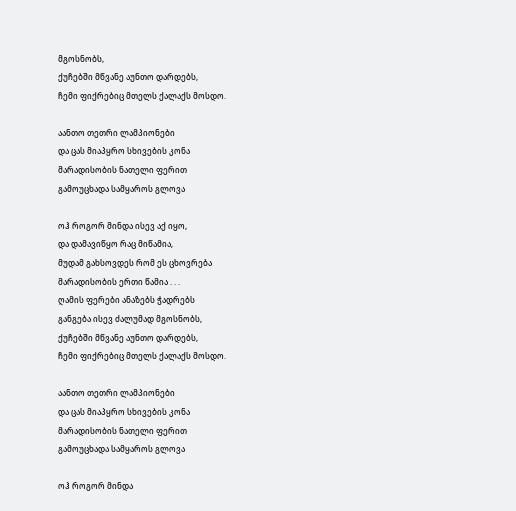მგოსნობს,
ქუჩებში მწვანე აუნთო დარდებს,
ჩემი ფიქრებიც მთელს ქალაქს მოსდო.

აანთო თეთრი ლამპიონები
და ცას მიაპყრო სხივების კონა
მარადისობის ნათელი ფერით
გამოუცხადა სამყაროს გლოვა

ოჰ როგორ მინდა ისევ აქ იყო,
და დამავიწყო რაც მიწამია,
მუდამ გახსოვდეს რომ ეს ცხოვრება
მარადისობის ერთი წამია . . .
ღამის ფერები ანაზებს ჭადრებს
განგება ისევ ძალუმად მგოსნობს,
ქუჩებში მწვანე აუნთო დარდებს,
ჩემი ფიქრებიც მთელს ქალაქს მოსდო.

აანთო თეთრი ლამპიონები
და ცას მიაპყრო სხივების კონა
მარადისობის ნათელი ფერით
გამოუცხადა სამყაროს გლოვა

ოჰ როგორ მინდა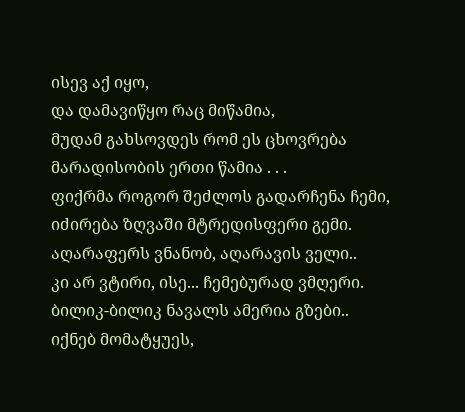ისევ აქ იყო,
და დამავიწყო რაც მიწამია,
მუდამ გახსოვდეს რომ ეს ცხოვრება
მარადისობის ერთი წამია . . .
ფიქრმა როგორ შეძლოს გადარჩენა ჩემი,
იძირება ზღვაში მტრედისფერი გემი.
აღარაფერს ვნანობ, აღარავის ველი..
კი არ ვტირი, ისე... ჩემებურად ვმღერი.
ბილიკ-ბილიკ ნავალს ამერია გზები..
იქნებ მომატყუეს,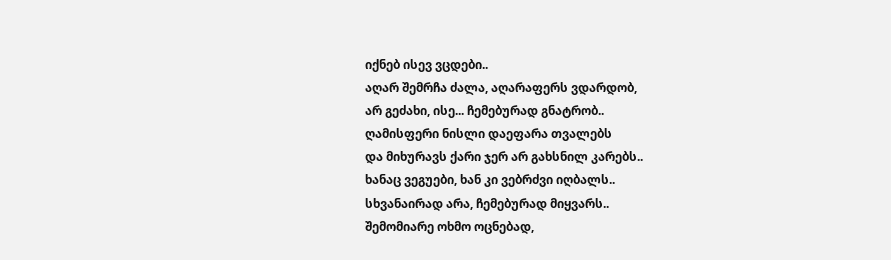იქნებ ისევ ვცდები..
აღარ შემრჩა ძალა, აღარაფერს ვდარდობ,
არ გეძახი, ისე... ჩემებურად გნატრობ..
ღამისფერი ნისლი დაეფარა თვალებს
და მიხურავს ქარი ჯერ არ გახსნილ კარებს..
ხანაც ვეგუები, ხან კი ვებრძვი იღბალს..
სხვანაირად არა, ჩემებურად მიყვარს..
შემომიარე ოხმო ოცნებად,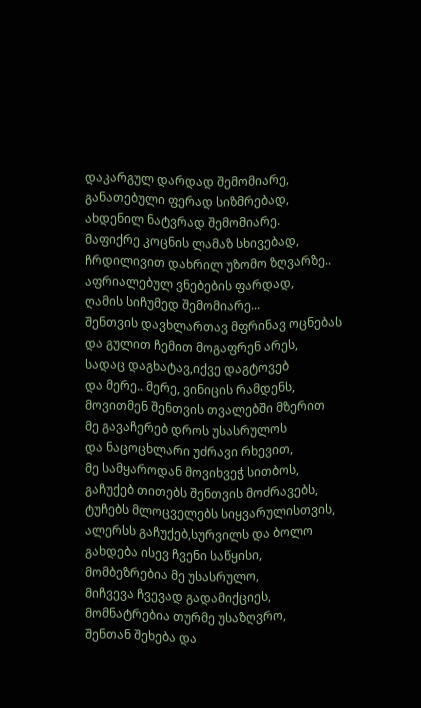დაკარგულ დარდად შემომიარე,
განათებული ფერად სიზმრებად,
ახდენილ ნატვრად შემომიარე.
მაფიქრე კოცნის ლამაზ სხივებად,
ჩრდილივით დახრილ უზომო ზღვარზე..
აფრიალებულ ვნებების ფარდად,
ღამის სიჩუმედ შემომიარე...
შენთვის დავხლართავ მფრინავ ოცნებას
და გულით ჩემით მოგაფრენ არეს,
სადაც დაგხატავ,იქვე დაგტოვებ
და მერე.. მერე, ვინიცის რამდენს,
მოვითმენ შენთვის თვალებში მზერით
მე გავაჩერებ დროს უსასრულოს
და ნაცოცხლარი უძრავი რხევით,
მე სამყაროდან მოვიხვეჭ სითბოს,
გაჩუქებ თითებს შენთვის მოძრავებს,
ტუჩებს მლოცველებს სიყვარულისთვის,
ალერსს გაჩუქებ,სურვილს და ბოლო
გახდება ისევ ჩვენი საწყისი,
მომბეზრებია მე უსასრულო,
მიჩვევა ჩვევად გადამიქციეს,
მომნატრებია თურმე უსაზღვრო,
შენთან შეხება და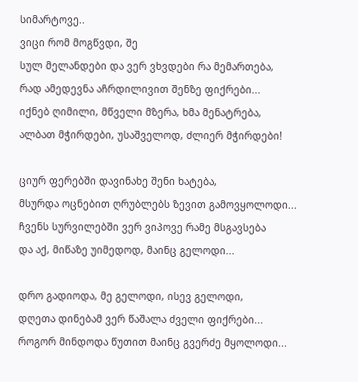სიმარტოვე..
ვიცი რომ მოგწვდი, შე
სულ მელანდები და ვერ ვხვდები რა მემართება,
რად ამედევნა აჩრდილივით შენზე ფიქრები...
იქნებ ღიმილი, მწველი მზერა, ხმა მენატრება,
ალბათ მჭირდები, უსაშველოდ, ძლიერ მჭირდები!

ციურ ფერებში დავინახე შენი ხატება,
მსურდა ოცნებით ღრუბლებს ზევით გამოვყოლოდი...
ჩვენს სურვილებში ვერ ვიპოვე რამე მსგავსება
და აქ, მიწაზე უიმედოდ, მაინც გელოდი...

დრო გადიოდა, მე გელოდი, ისევ გელოდი,
დღეთა დინებამ ვერ წაშალა ძველი ფიქრები...
როგორ მინდოდა წუთით მაინც გვერძე მყოლოდი...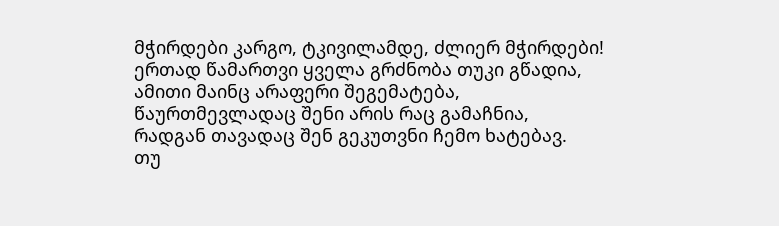მჭირდები კარგო, ტკივილამდე, ძლიერ მჭირდები!
ერთად წამართვი ყველა გრძნობა თუკი გწადია,
ამითი მაინც არაფერი შეგემატება,
წაურთმევლადაც შენი არის რაც გამაჩნია,
რადგან თავადაც შენ გეკუთვნი ჩემო ხატებავ.
თუ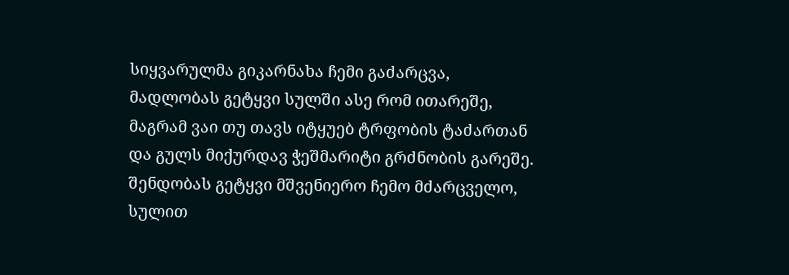სიყვარულმა გიკარნახა ჩემი გაძარცვა,
მადლობას გეტყვი სულში ასე რომ ითარეშე,
მაგრამ ვაი თუ თავს იტყუებ ტრფობის ტაძართან
და გულს მიქურდავ ჭეშმარიტი გრძნობის გარეშე.
შენდობას გეტყვი მშვენიერო ჩემო მძარცველო,
სულით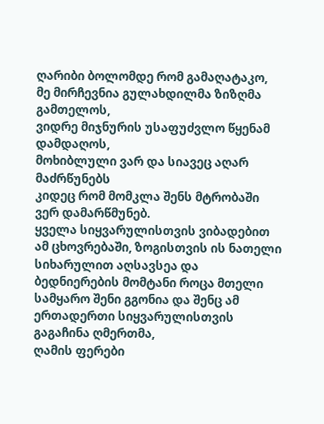ღარიბი ბოლომდე რომ გამაღატაკო,
მე მირჩევნია გულახდილმა ზიზღმა გამთელოს,
ვიდრე მიჯნურის უსაფუძვლო წყენამ დამდაღოს,
მოხიბლული ვარ და სიავეც აღარ მაძრწუნებს
კიდეც რომ მომკლა შენს მტრობაში ვერ დამარწმუნებ.
ყველა სიყვარულისთვის ვიბადებით ამ ცხოვრებაში, ზოგისთვის ის ნათელი სიხარულით აღსავსეა და ბედნიერების მომტანი როცა მთელი სამყარო შენი გგონია და შენც ამ ერთადერთი სიყვარულისთვის გაგაჩინა ღმერთმა,
ღამის ფერები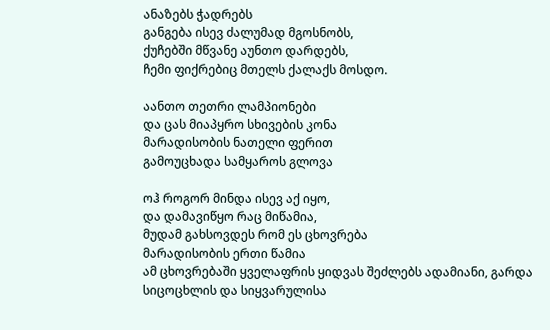ანაზებს ჭადრებს
განგება ისევ ძალუმად მგოსნობს,
ქუჩებში მწვანე აუნთო დარდებს,
ჩემი ფიქრებიც მთელს ქალაქს მოსდო.

აანთო თეთრი ლამპიონები
და ცას მიაპყრო სხივების კონა
მარადისობის ნათელი ფერით
გამოუცხადა სამყაროს გლოვა

ოჰ როგორ მინდა ისევ აქ იყო,
და დამავიწყო რაც მიწამია,
მუდამ გახსოვდეს რომ ეს ცხოვრება
მარადისობის ერთი წამია
ამ ცხოვრებაში ყველაფრის ყიდვას შეძლებს ადამიანი, გარდა სიცოცხლის და სიყვარულისა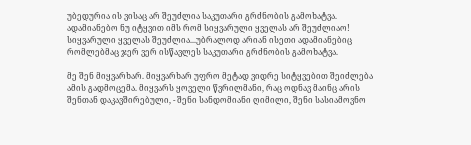უბედურია ის ვისაც არ შეუძლია საკუთარი გრძნობის გამოხატვა. ადამიანებო ნუ იტყვით იმს რომ სიყვარული ყველას არ შეუძლიაო! სიყვარული ყველას შეუძლია...უბრალოდ არიან ისეთი ადამიანებიც რომლებმაც ჯერ ვერ ისწავლეს საკუთარი გრძნობის გამოხატვა.

მე შენ მიყვარხარ. მიყვარხარ უფრო მეტად ვიდრე სიტყვებით შეიძლება ამის გადმოცემა. მიყვარს ყოველი წვრილმანი, რაც ოდნავ მაინც არის შენთან დაკავშირებული, - შენი სანდომიანი ღიმილი, შენი სასიამოვნო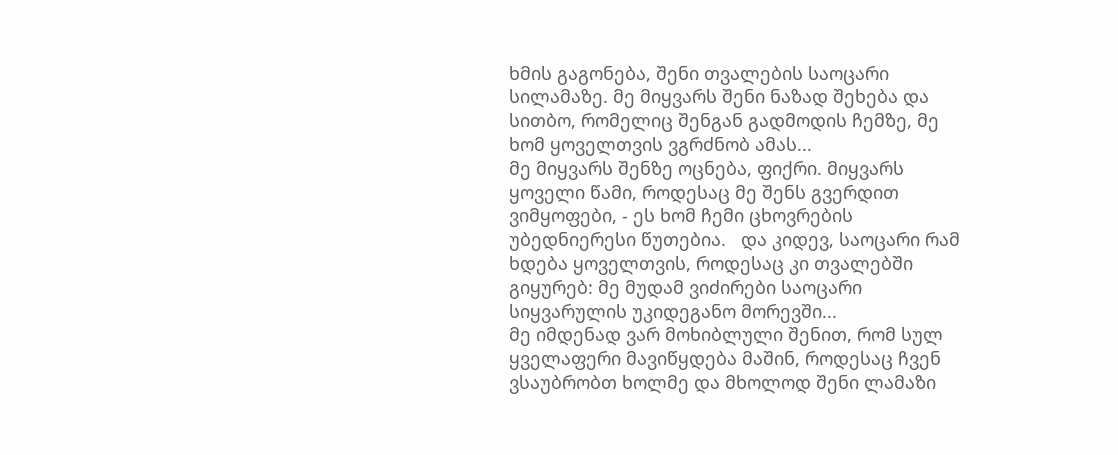ხმის გაგონება, შენი თვალების საოცარი სილამაზე. მე მიყვარს შენი ნაზად შეხება და სითბო, რომელიც შენგან გადმოდის ჩემზე, მე ხომ ყოველთვის ვგრძნობ ამას...
მე მიყვარს შენზე ოცნება, ფიქრი. მიყვარს ყოველი წამი, როდესაც მე შენს გვერდით ვიმყოფები, - ეს ხომ ჩემი ცხოვრების უბედნიერესი წუთებია.   და კიდევ, საოცარი რამ ხდება ყოველთვის, როდესაც კი თვალებში გიყურებ: მე მუდამ ვიძირები საოცარი სიყვარულის უკიდეგანო მორევში...
მე იმდენად ვარ მოხიბლული შენით, რომ სულ ყველაფერი მავიწყდება მაშინ, როდესაც ჩვენ ვსაუბრობთ ხოლმე და მხოლოდ შენი ლამაზი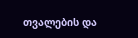თვალების და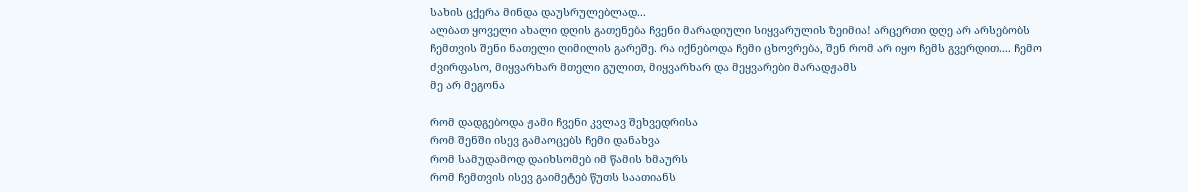სახის ცქერა მინდა დაუსრულებლად...
ალბათ ყოველი ახალი დღის გათენება ჩვენი მარადიული სიყვარულის ზეიმია! არცერთი დღე არ არსებობს ჩემთვის შენი ნათელი ღიმილის გარეშე. რა იქნებოდა ჩემი ცხოვრება, შენ რომ არ იყო ჩემს გვერდით.... ჩემო ძვირფასო, მიყვარხარ მთელი გულით, მიყვარხარ და მეყვარები მარადჟამს
მე არ მეგონა

რომ დადგებოდა ჟამი ჩვენი კვლავ შეხვედრისა
რომ შენში ისევ გამაოცებს ჩემი დანახვა
რომ სამუდამოდ დაიხსომებ იმ წამის ხმაურს
რომ ჩემთვის ისევ გაიმეტებ წუთს საათიანს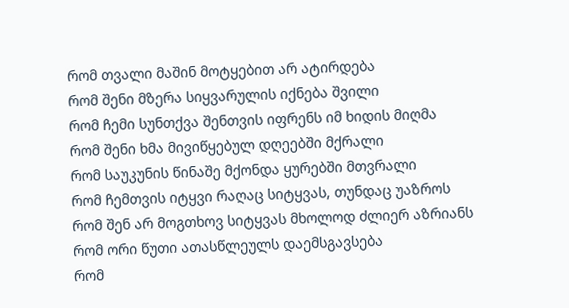რომ თვალი მაშინ მოტყებით არ ატირდება
რომ შენი მზერა სიყვარულის იქნება შვილი
რომ ჩემი სუნთქვა შენთვის იფრენს იმ ხიდის მიღმა
რომ შენი ხმა მივიწყებულ დღეებში მქრალი
რომ საუკუნის წინაშე მქონდა ყურებში მთვრალი
რომ ჩემთვის იტყვი რაღაც სიტყვას, თუნდაც უაზროს
რომ შენ არ მოგთხოვ სიტყვას მხოლოდ ძლიერ აზრიანს
რომ ორი წუთი ათასწლეულს დაემსგავსება
რომ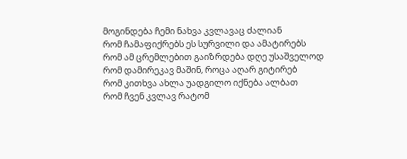მოგინდება ჩემი ნახვა კვლავაც ძალიან
რომ ჩამაფიქრებს ეს სურვილი და ამატირებს
რომ ამ ცრემლებით გაიზრდება დღე უსაშველოდ
რომ დამირეკავ მაშინ, როცა აღარ გიტირებ
რომ კითხვა ახლა უადგილო იქნება ალბათ
რომ ჩვენ კვლავ რატომ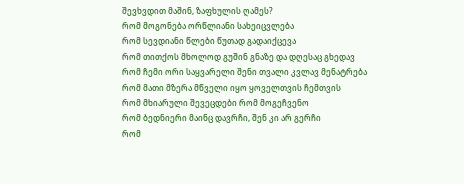შევხვდით მაშინ, ზაფხულის ღამეს?
რომ მოგონება ორწლიანი სახეიცვლება
რომ სევდიანი წლები წუთად გადაიქცევა
რომ თითქოს მხოლოდ გუშინ გნაზე და დღესაც გხედავ
რომ ჩემი ორი საყვარელი შენი თვალი კვლავ მენატრება
რომ მათი მზერა მწველი იყო ყოველთვის ჩემთვის
რომ მხიარული შევეცდები რომ მოგეჩვენო
რომ ბედნიერი მაინც დავრჩი, შენ კი არ გერჩი
რომ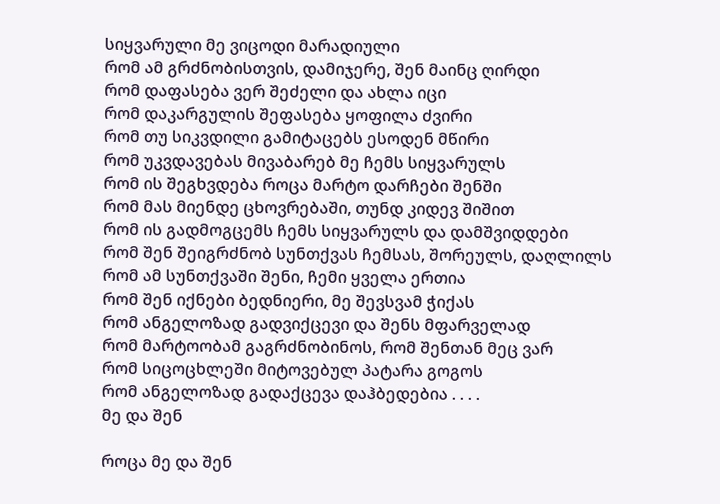სიყვარული მე ვიცოდი მარადიული
რომ ამ გრძნობისთვის, დამიჯერე, შენ მაინც ღირდი
რომ დაფასება ვერ შეძელი და ახლა იცი
რომ დაკარგულის შეფასება ყოფილა ძვირი
რომ თუ სიკვდილი გამიტაცებს ესოდენ მწირი
რომ უკვდავებას მივაბარებ მე ჩემს სიყვარულს
რომ ის შეგხვდება როცა მარტო დარჩები შენში
რომ მას მიენდე ცხოვრებაში, თუნდ კიდევ შიშით
რომ ის გადმოგცემს ჩემს სიყვარულს და დამშვიდდები
რომ შენ შეიგრძნობ სუნთქვას ჩემსას, შორეულს, დაღლილს
რომ ამ სუნთქვაში შენი, ჩემი ყველა ერთია
რომ შენ იქნები ბედნიერი, მე შევსვამ ჭიქას
რომ ანგელოზად გადვიქცევი და შენს მფარველად
რომ მარტოობამ გაგრძნობინოს, რომ შენთან მეც ვარ
რომ სიცოცხლეში მიტოვებულ პატარა გოგოს
რომ ანგელოზად გადაქცევა დაჰბედებია . . . .
მე და შენ

როცა მე და შენ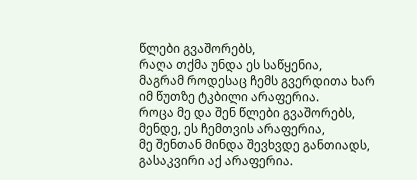წლები გვაშორებს,
რაღა თქმა უნდა ეს საწყენია,
მაგრამ როდესაც ჩემს გვერდითა ხარ
იმ წუთზე ტკბილი არაფერია.
როცა მე და შენ წლები გვაშორებს,
მენდე, ეს ჩემთვის არაფერია,
მე შენთან მინდა შევხვდე განთიადს,
გასაკვირი აქ არაფერია.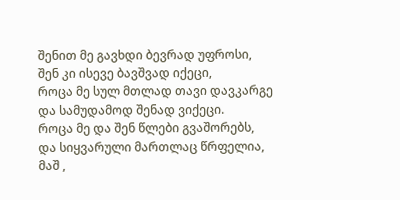შენით მე გავხდი ბევრად უფროსი,
შენ კი ისევე ბავშვად იქეცი,
როცა მე სულ მთლად თავი დავკარგე
და სამუდამოდ შენად ვიქეცი.
როცა მე და შენ წლები გვაშორებს,
და სიყვარული მართლაც წრფელია,
მაშ ,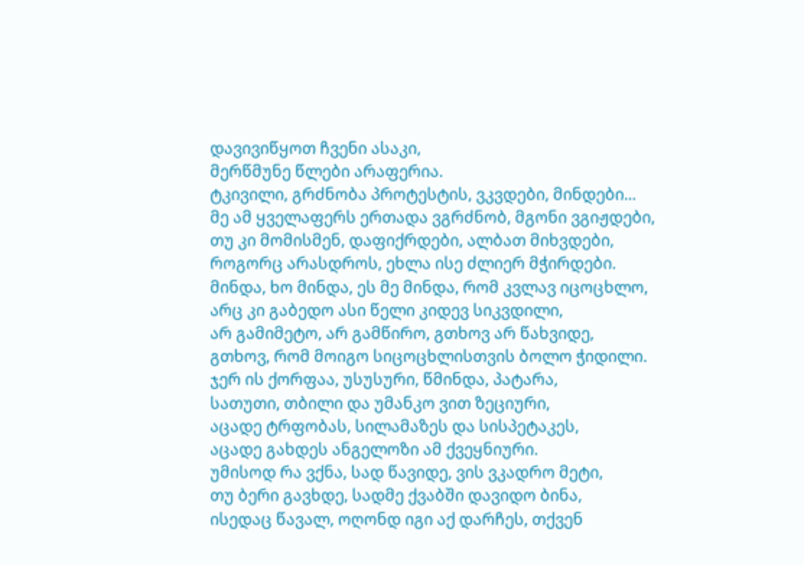დავივიწყოთ ჩვენი ასაკი,
მერწმუნე წლები არაფერია.
ტკივილი, გრძნობა პროტესტის, ვკვდები, მინდები...
მე ამ ყველაფერს ერთადა ვგრძნობ, მგონი ვგიჟდები,
თუ კი მომისმენ, დაფიქრდები, ალბათ მიხვდები,
როგორც არასდროს, ეხლა ისე ძლიერ მჭირდები.
მინდა, ხო მინდა, ეს მე მინდა, რომ კვლავ იცოცხლო,
არც კი გაბედო ასი წელი კიდევ სიკვდილი,
არ გამიმეტო, არ გამწირო, გთხოვ არ წახვიდე,
გთხოვ, რომ მოიგო სიცოცხლისთვის ბოლო ჭიდილი.
ჯერ ის ქორფაა, უსუსური, წმინდა, პატარა,
სათუთი, თბილი და უმანკო ვით ზეციური,
აცადე ტრფობას, სილამაზეს და სისპეტაკეს,
აცადე გახდეს ანგელოზი ამ ქვეყნიური.
უმისოდ რა ვქნა, სად წავიდე, ვის ვკადრო მეტი,
თუ ბერი გავხდე, სადმე ქვაბში დავიდო ბინა,
ისედაც წავალ, ოღონდ იგი აქ დარჩეს, თქვენ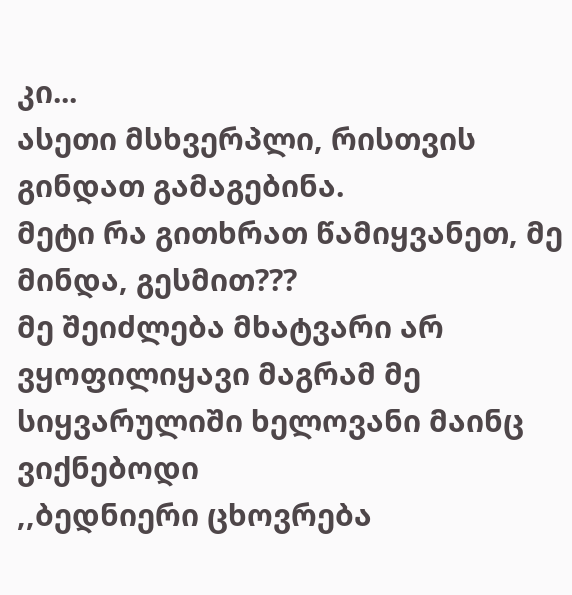კი...
ასეთი მსხვერპლი, რისთვის გინდათ გამაგებინა.
მეტი რა გითხრათ წამიყვანეთ, მე მინდა, გესმით???
მე შეიძლება მხატვარი არ ვყოფილიყავი მაგრამ მე სიყვარულიში ხელოვანი მაინც ვიქნებოდი
,,ბედნიერი ცხოვრება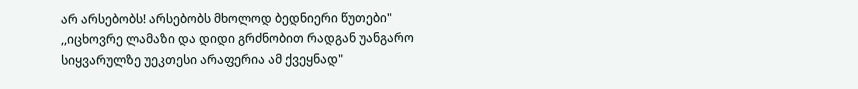არ არსებობს! არსებობს მხოლოდ ბედნიერი წუთები"
,,იცხოვრე ლამაზი და დიდი გრძნობით რადგან უანგარო სიყვარულზე უეკთესი არაფერია ამ ქვეყნად"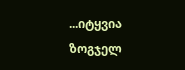...იტყვია ზოგჯელ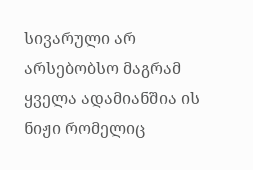სივარული არ არსებობსო მაგრამ ყველა ადამიანშია ის ნიჟი რომელიც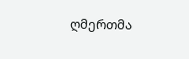ღმერთმა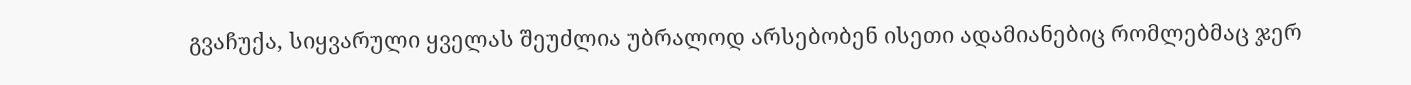გვაჩუქა, სიყვარული ყველას შეუძლია უბრალოდ არსებობენ ისეთი ადამიანებიც რომლებმაც ჯერ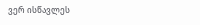ვერ ისწავლეს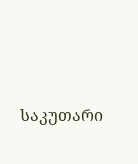საკუთარი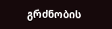გრძნობის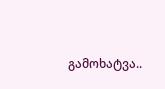გამოხატვა..